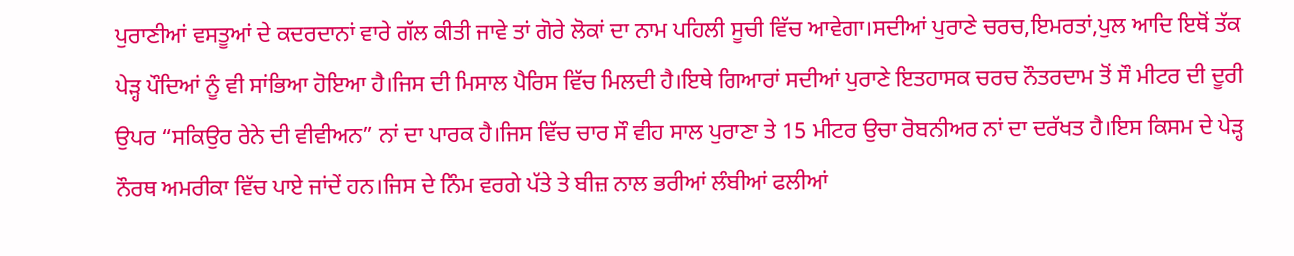ਪੁਰਾਣੀਆਂ ਵਸਤੂਆਂ ਦੇ ਕਦਰਦਾਨਾਂ ਵਾਰੇ ਗੱਲ ਕੀਤੀ ਜਾਵੇ ਤਾਂ ਗੋਰੇ ਲੋਕਾਂ ਦਾ ਨਾਮ ਪਹਿਲੀ ਸੂਚੀ ਵਿੱਚ ਆਵੇਗਾ।ਸਦੀਆਂ ਪੁਰਾਣੇ ਚਰਚ,ਇਮਰਤਾਂ,ਪੁਲ ਆਦਿ ਇਥੋਂ ਤੱਕ ਪੇੜ੍ਹ ਪੌਦਿਆਂ ਨੂੰ ਵੀ ਸਾਂਭਿਆ ਹੋਇਆ ਹੈ।ਜਿਸ ਦੀ ਮਿਸਾਲ ਪੈਰਿਸ ਵਿੱਚ ਮਿਲਦੀ ਹੈ।ਇਥੇ ਗਿਆਰਾਂ ਸਦੀਆਂ ਪੁਰਾਣੇ ਇਤਹਾਸਕ ਚਰਚ ਨੌਤਰਦਾਮ ਤੋਂ ਸੌ ਮੀਟਰ ਦੀ ਦੂਰੀ ਉਪਰ “ਸਕਿਉਰ ਰੇਨੇ ਦੀ ਵੀਵੀਅਨ” ਨਾਂ ਦਾ ਪਾਰਕ ਹੈ।ਜਿਸ ਵਿੱਚ ਚਾਰ ਸੌ ਵੀਹ ਸਾਲ ਪੁਰਾਣਾ ਤੇ 15 ਮੀਟਰ ਉਚਾ ਰੋਬਨੀਅਰ ਨਾਂ ਦਾ ਦਰੱਖਤ ਹੈ।ਇਸ ਕਿਸਮ ਦੇ ਪੇੜ੍ਹ ਨੌਰਥ ਅਮਰੀਕਾ ਵਿੱਚ ਪਾਏ ਜਾਂਦੇਂ ਹਨ।ਜਿਸ ਦੇ ਨਿੰਮ ਵਰਗੇ ਪੱਤੇ ਤੇ ਬੀਜ਼ ਨਾਲ ਭਰੀਆਂ ਲੰਬੀਆਂ ਫਲੀਆਂ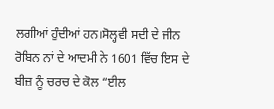ਲਗੀਆਂ ਹੁੰਦੀਆਂ ਹਨ।ਸੋਲ੍ਹਵੀ ਸਦੀ ਦੇ ਜੀਨ ਰੋਬਿਨ ਨਾਂ ਦੇ ਆਦਮੀ ਨੇ 1601 ਵਿੱਚ ਇਸ ਦੇ ਬੀਜ਼ ਨੂੰ ਚਰਚ ਦੇ ਕੋਲ “ਈਲ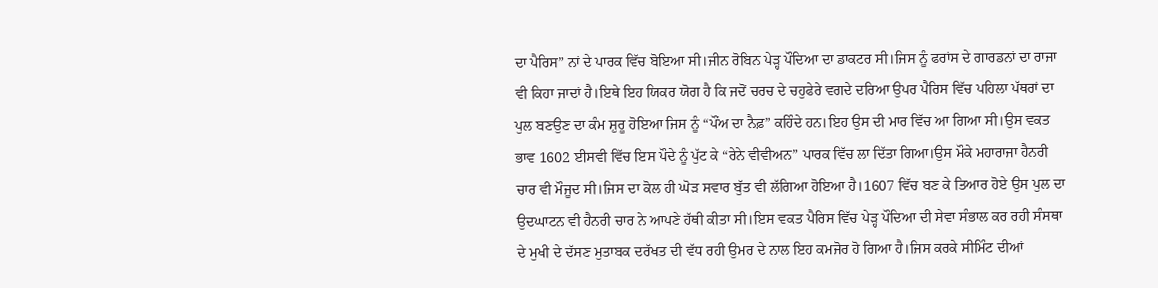ਦਾ ਪੈਰਿਸ” ਨਾਂ ਦੇ ਪਾਰਕ ਵਿੱਚ ਬੋਇਆ ਸੀ।ਜੀਨ ਰੋਬਿਨ ਪੇੜ੍ਹ ਪੌਦਿਆ ਦਾ ਡਾਕਟਰ ਸੀ।ਜਿਸ ਨੂੰ ਫਰਾਂਸ ਦੇ ਗਾਰਡਨਾਂ ਦਾ ਰਾਜਾ ਵੀ ਕਿਹਾ ਜਾਦਾਂ ਹੈ।ਇਥੇ ਇਹ ਯਿਕਰ ਯੋਗ ਹੈ ਕਿ ਜਦੋਂ ਚਰਚ ਦੇ ਚਹੁਫੇਰੇ ਵਗਦੇ ਦਰਿਆ ਉਪਰ ਪੈਰਿਸ ਵਿੱਚ ਪਹਿਲਾ ਪੱਥਰਾਂ ਦਾ ਪੁਲ ਬਣਉਣ ਦਾ ਕੰਮ ਸ਼ੁਰੂ ਹੋਇਆ ਜਿਸ ਨੂੰ “ਪੌਂਅ ਦਾ ਨੈਫ਼” ਕਹਿੰਦੇ ਹਨ।ਇਹ ਉਸ ਦੀ ਮਾਰ ਵਿੱਚ ਆ ਗਿਆ ਸੀ।ਉਸ ਵਕਤ ਭਾਵ 1602 ਈਸਵੀ ਵਿੱਚ ਇਸ ਪੌਦੇ ਨੂੰ ਪੁੱਟ ਕੇ “ਰੇਨੇ ਵੀਵੀਅਨ” ਪਾਰਕ ਵਿੱਚ ਲਾ ਦਿੱਤਾ ਗਿਆ।ਉਸ ਮੌਕੇ ਮਹਾਰਾਜਾ ਹੈਨਰੀ ਚਾਰ ਵੀ ਮੌਜੂਦ ਸੀ।ਜਿਸ ਦਾ ਕੋਲ ਹੀ ਘੋੜ ਸਵਾਰ ਬੁੱਤ ਵੀ ਲੱਗਿਆ ਹੋਇਆ ਹੈ।1607 ਵਿੱਚ ਬਣ ਕੇ ਤਿਆਰ ਹੋਏ ਉਸ ਪੁਲ ਦਾ ਉਦਘਾਟਨ ਵੀ ਹੈਨਰੀ ਚਾਰ ਨੇ ਆਪਣੇ ਹੱਥੀ ਕੀਤਾ ਸੀ।ਇਸ ਵਕਤ ਪੈਰਿਸ ਵਿੱਚ ਪੇੜ੍ਹ ਪੌਦਿਆ ਦੀ ਸੇਵਾ ਸੰਭਾਲ ਕਰ ਰਹੀ ਸੰਸਥਾ ਦੇ ਮੁਖੀ ਦੇ ਦੱਸਣ ਮੁਤਾਬਕ ਦਰੱਖਤ ਦੀ ਵੱਧ ਰਹੀ ਉਮਰ ਦੇ ਨਾਲ ਇਹ ਕਮਜੋਰ ਹੋ ਗਿਆ ਹੈ।ਜਿਸ ਕਰਕੇ ਸੀਮਿੰਟ ਦੀਆਂ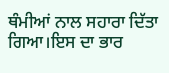ਥੰਮੀਆਂ ਨਾਲ ਸਹਾਰਾ ਦਿੱਤਾ ਗਿਆ।ਇਸ ਦਾ ਭਾਰ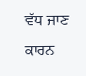ਵੱਧ ਜਾਣ ਕਾਰਨ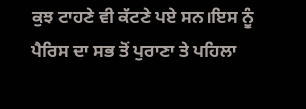ਕੁਝ ਟਾਹਣੇ ਵੀ ਕੱਟਣੇ ਪਏ ਸਨ।ਇਸ ਨੂੰ ਪੈਰਿਸ ਦਾ ਸਭ ਤੋਂ ਪੁਰਾਣਾ ਤੇ ਪਹਿਲਾ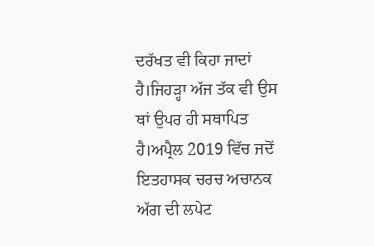ਦਰੱਖਤ ਵੀ ਕਿਹਾ ਜਾਦਾਂ ਹੈ।ਜਿਹੜ੍ਹਾ ਅੱਜ ਤੱਕ ਵੀ ਉਸ ਥਾਂ ਉਪਰ ਹੀ ਸਥਾਪਿਤ ਹੈ।ਅਪ੍ਰੈਲ 2019 ਵਿੱਚ ਜਦੋਂ ਇਤਹਾਸਕ ਚਰਚ ਅਚਾਨਕ ਅੱਗ ਦੀ ਲਪੇਟ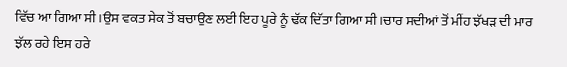ਵਿੱਚ ਆ ਗਿਆ ਸੀ।ਉਸ ਵਕਤ ਸੇਕ ਤੋਂ ਬਚਾਉਣ ਲਈ ਇਹ ਪੂਰੇ ਨੂੰ ਢੱਕ ਦਿੱਤਾ ਗਿਆ ਸੀ।ਚਾਰ ਸਦੀਆਂ ਤੋਂ ਮੀਂਹ ਝੱਖੜ ਦੀ ਮਾਰ ਝੱਲ ਰਹੇ ਇਸ ਹਰੇ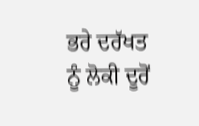ਭਰੇ ਦਰੱਖਤ ਨੂੰ ਲੋਕੀ ਦੂਰੋਂ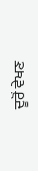ਦੂਰੋਂ ਵੇਖਣ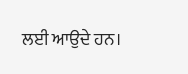ਲਈ ਆਉਦੇ ਹਨ।